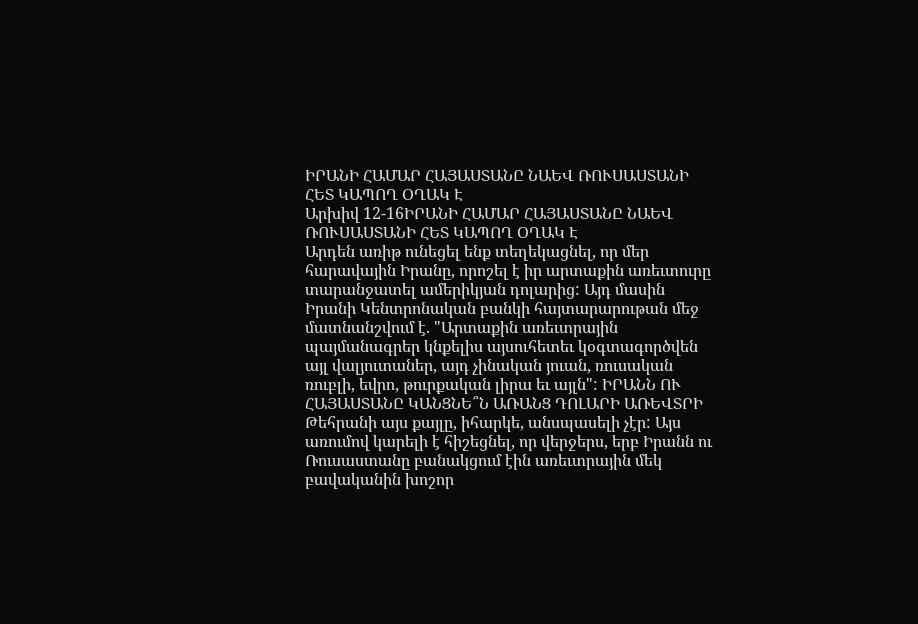ԻՐԱՆԻ ՀԱՄԱՐ ՀԱՅԱՍՏԱՆԸ ՆԱԵՎ ՌՈՒՍԱՍՏԱՆԻ ՀԵՏ ԿԱՊՈՂ ՕՂԱԿ Է
Արխիվ 12-16ԻՐԱՆԻ ՀԱՄԱՐ ՀԱՅԱՍՏԱՆԸ ՆԱԵՎ ՌՈՒՍԱՍՏԱՆԻ ՀԵՏ ԿԱՊՈՂ ՕՂԱԿ Է
Արդեն առիթ ունեցել ենք տեղեկացնել, որ մեր հարավային Իրանը, որոշել է իր արտաքին առեւտուրը տարանջատել ամերիկյան դոլարից: Այդ մասին Իրանի Կենտրոնական բանկի հայտարարութան մեջ մատնանշվում է. "Արտաքին առեւտրային պայմանագրեր կնքելիս այսուհետեւ կօգտագործվեն այլ վալյուտաներ, այդ չինական յուան, ռուսական ռուբլի, եվրո, թուրքական լիրա եւ այլն": ԻՐԱՆՆ ՈՒ ՀԱՅԱՍՏԱՆԸ ԿԱՆՑՆԵ՞Ն ԱՌԱՆՑ ԴՈԼԱՐԻ ԱՌԵՎՏՐԻ
Թեհրանի այս քայլը, իհարկե, անսպասելի չէր: Այս առումով կարելի է հիշեցնել, որ վերջերս, երբ Իրանն ու Ռուսաստանը բանակցում էին առեւտրային մեկ բավականին խոշոր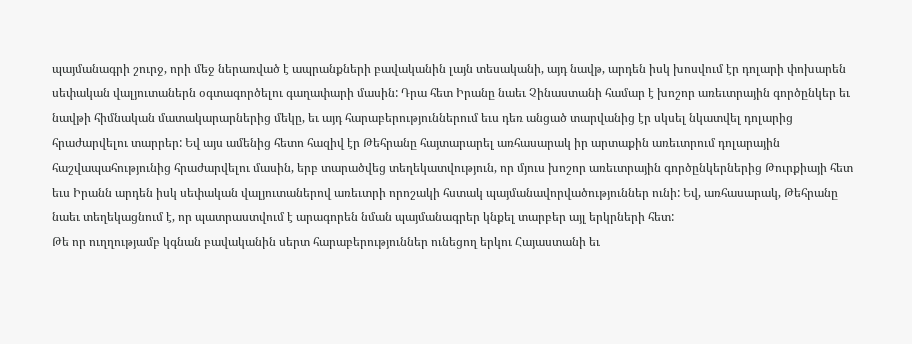պայմանագրի շուրջ, որի մեջ ներառված է ապրանքների բավականին լայն տեսականի, այդ նավթ, արդեն իսկ խոսվում էր դոլարի փոխարեն սեփական վալյուտաներն օգտագործելու գաղափարի մասին: Դրա հետ Իրանը նաեւ Չինաստանի համար է խոշոր առեւտրային գործընկեր եւ նավթի հիմնական մատակարարներից մեկը, եւ այդ հարաբերություններում եւս դեռ անցած տարվանից էր սկսել նկատվել դոլարից հրաժարվելու տարրեր: Եվ այս ամենից հետո հազիվ էր Թեհրանը հայտարարել առհասարակ իր արտաքին առեւտրում դոլարային հաշվապահությունից հրաժարվելու մասին, երբ տարածվեց տեղեկատվություն, որ մյուս խոշոր առեւտրային գործընկերներից Թուրքիայի հետ եւս Իրանն արդեն իսկ սեփական վալյուտաներով առեւտրի որոշակի հստակ պայմանավորվածություններ ունի: Եվ, առհասարակ, Թեհրանը նաեւ տեղեկացնում է, որ պատրաստվում է արագորեն նման պայմանագրեր կնքել տարբեր այլ երկրների հետ:
Թե որ ուղղությամբ կգնան բավականին սերտ հարաբերություններ ունեցող երկու Հայաստանի եւ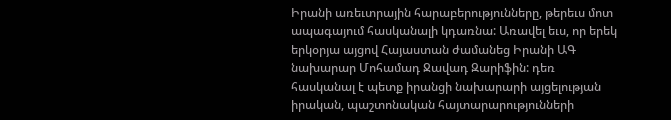Իրանի առեւտրային հարաբերությունները, թերեւս մոտ ապագայում հասկանալի կդառնա: Առավել եւս, որ երեկ երկօրյա այցով Հայաստան ժամանեց Իրանի ԱԳ նախարար Մոհամադ Ջավադ Զարիֆին: դեռ հասկանալ է պետք իրանցի նախարարի այցելության իրական, պաշտոնական հայտարարությունների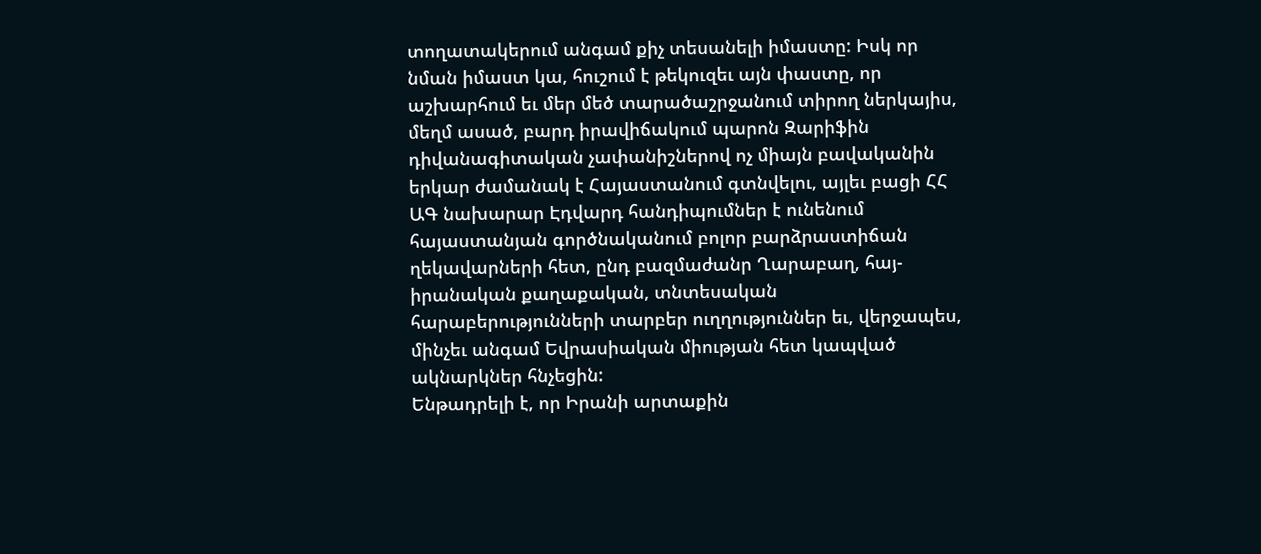տողատակերում անգամ քիչ տեսանելի իմաստը: Իսկ որ նման իմաստ կա, հուշում է թեկուզեւ այն փաստը, որ աշխարհում եւ մեր մեծ տարածաշրջանում տիրող ներկայիս, մեղմ ասած, բարդ իրավիճակում պարոն Զարիֆին դիվանագիտական չափանիշներով ոչ միայն բավականին երկար ժամանակ է Հայաստանում գտնվելու, այլեւ բացի ՀՀ ԱԳ նախարար Էդվարդ հանդիպումներ է ունենում հայաստանյան գործնականում բոլոր բարձրաստիճան ղեկավարների հետ, ընդ բազմաժանր Ղարաբաղ, հայ-իրանական քաղաքական, տնտեսական հարաբերությունների տարբեր ուղղություններ եւ, վերջապես, մինչեւ անգամ Եվրասիական միության հետ կապված ակնարկներ հնչեցին:
Ենթադրելի է, որ Իրանի արտաքին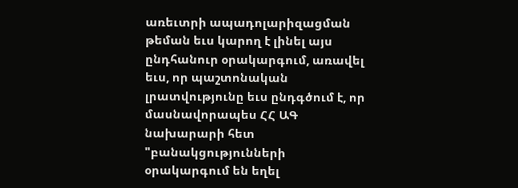առեւտրի ապադոլարիզացման թեման եւս կարող է լինել այս ընդհանուր օրակարգում, առավել եւս, որ պաշտոնական լրատվությունը եւս ընդգծում է, որ մասնավորապես ՀՀ ԱԳ նախարարի հետ "բանակցությունների օրակարգում են եղել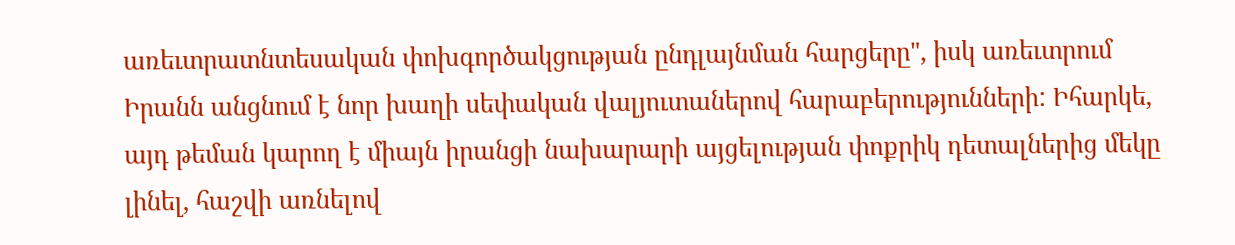առեւտրատնտեսական փոխգործակցության ընդլայնման հարցերը", իսկ առեւտրում Իրանն անցնում է նոր խաղի սեփական վալյուտաներով հարաբերությունների: Իհարկե, այդ թեման կարող է միայն իրանցի նախարարի այցելության փոքրիկ դետալներից մեկը լինել, հաշվի առնելով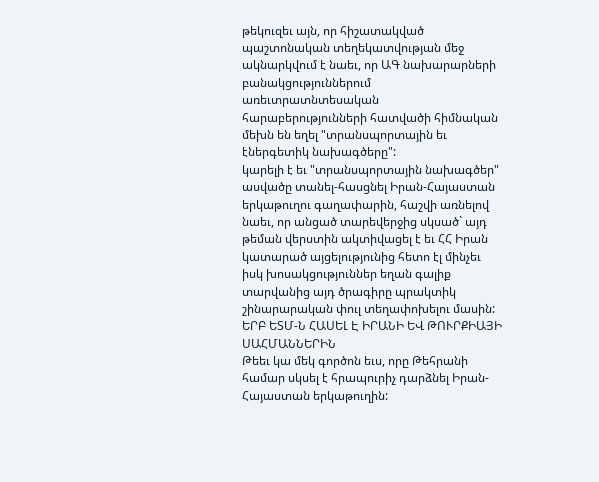թեկուզեւ այն, որ հիշատակված պաշտոնական տեղեկատվության մեջ ակնարկվում է նաեւ, որ ԱԳ նախարարների բանակցություններում առեւտրատնտեսական հարաբերությունների հատվածի հիմնական մեխն են եղել "տրանսպորտային եւ էներգետիկ նախագծերը":
կարելի է եւ "տրանսպորտային նախագծեր" ասվածը տանել-հասցնել Իրան-Հայաստան երկաթուղու գաղափարին, հաշվի առնելով նաեւ, որ անցած տարեվերջից սկսած` այդ թեման վերստին ակտիվացել է եւ ՀՀ Իրան կատարած այցելությունից հետո էլ մինչեւ իսկ խոսակցություններ եղան գալիք տարվանից այդ ծրագիրը պրակտիկ շինարարական փուլ տեղափոխելու մասին:
ԵՐԲ ԵՏՄ-Ն ՀԱՍԵԼ Է ԻՐԱՆԻ ԵՎ ԹՈՒՐՔԻԱՅԻ ՍԱՀՄԱՆՆԵՐԻՆ
Թեեւ կա մեկ գործոն եւս, որը Թեհրանի համար սկսել է հրապուրիչ դարձնել Իրան-Հայաստան երկաթուղին: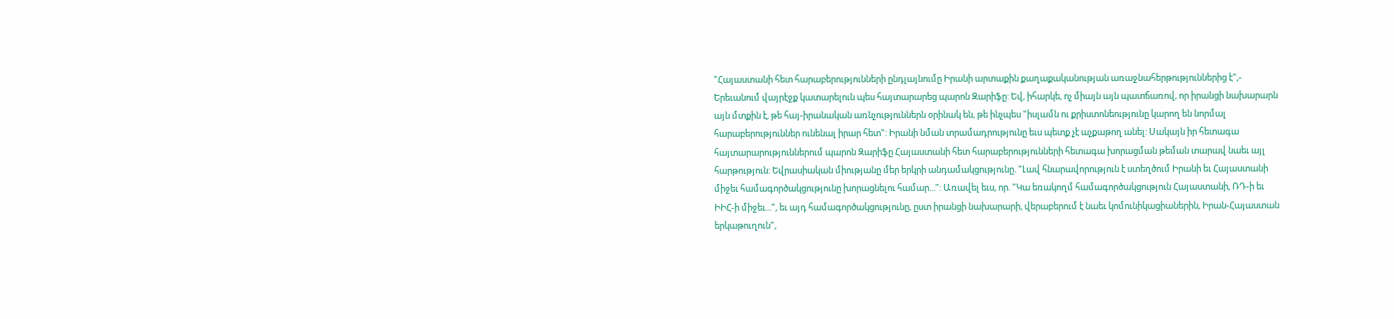"Հայաստանի հետ հարաբերությունների ընդլայնումը Իրանի արտաքին քաղաքականության առաջնահերթություններից է",- Երեւանում վայրէջք կատարելուն պես հայտարարեց պարոն Զարիֆը: Եվ, իհարկե, ոչ միայն այն պատճառով, որ իրանցի նախարարն այն մտքին է, թե հայ-իրանական առնչություններն օրինակ են, թե ինչպես "իսլամն ու քրիստոնեությունը կարող են նորմալ հարաբերություններ ունենալ իրար հետ": Իրանի նման տրամադրությունը եւս պետք չէ աչքաթող անել: Սակայն իր հետագա հայտարարություններում պարոն Զարիֆը Հայաստանի հետ հարաբերությունների հետագա խորացման թեման տարավ նաեւ այլ հարթություն: Եվրասիական միությանը մեր երկրի անդամակցությունը. "Լավ հնարավորություն է ստեղծում Իրանի եւ Հայաստանի միջեւ համագործակցությունը խորացնելու համար...": Առավել եւս, որ. "Կա եռակողմ համագործակցություն Հայաստանի, ՌԴ-ի եւ ԻԻՀ-ի միջեւ...", եւ այդ համագործակցությունը, ըստ իրանցի նախարարի, վերաբերում է նաեւ կոմունիկացիաներին, Իրան-Հայաստան երկաթուղուն",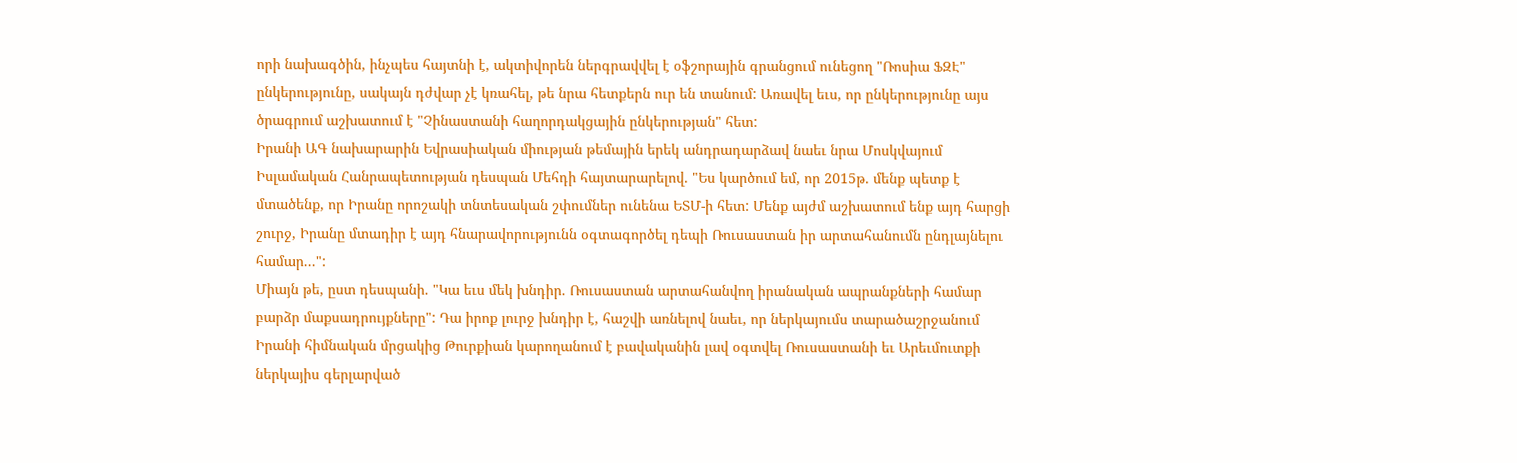որի նախագծին, ինչպես հայտնի է, ակտիվորեն ներգրավվել է օֆշորային գրանցում ունեցող "Ռոսիա ՖԶԷ" ընկերությունը, սակայն դժվար չէ կռահել, թե նրա հետքերն ուր են տանում: Առավել եւս, որ ընկերությունը այս ծրագրում աշխատում է "Չինաստանի հաղորդակցային ընկերության" հետ:
Իրանի ԱԳ նախարարին Եվրասիական միության թեմային երեկ անդրադարձավ նաեւ նրա Մոսկվայում Իսլամական Հանրապետության դեսպան Մեհդի հայտարարելով. "Ես կարծում եմ, որ 2015թ. մենք պետք է մտածենք, որ Իրանը որոշակի տնտեսական շփումներ ունենա ԵՏՄ-ի հետ: Մենք այժմ աշխատում ենք այդ հարցի շուրջ, Իրանը մտադիր է այդ հնարավորությունն օգտագործել դեպի Ռուսաստան իր արտահանումն ընդլայնելու համար...":
Միայն թե, ըստ դեսպանի. "Կա եւս մեկ խնդիր. Ռուսաստան արտահանվող իրանական ապրանքների համար բարձր մաքսադրույքները": Դա իրոք լուրջ խնդիր է, հաշվի առնելով նաեւ, որ ներկայումս տարածաշրջանում Իրանի հիմնական մրցակից Թուրքիան կարողանում է բավականին լավ օգտվել Ռուսաստանի եւ Արեւմուտքի ներկայիս գերլարված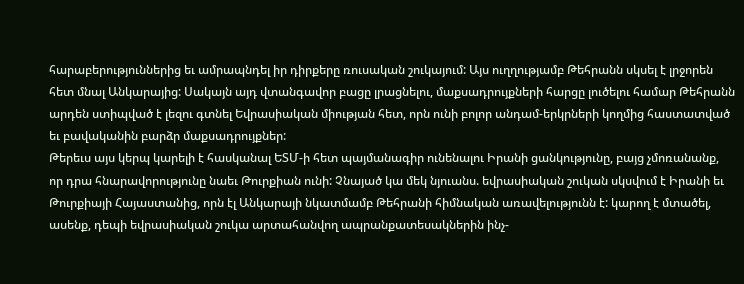հարաբերություններից եւ ամրապնդել իր դիրքերը ռուսական շուկայում: Այս ուղղությամբ Թեհրանն սկսել է լրջորեն հետ մնալ Անկարայից: Սակայն այդ վտանգավոր բացը լրացնելու, մաքսադրույքների հարցը լուծելու համար Թեհրանն արդեն ստիպված է լեզու գտնել Եվրասիական միության հետ, որն ունի բոլոր անդամ-երկրների կողմից հաստատված եւ բավականին բարձր մաքսադրույքներ:
Թերեւս այս կերպ կարելի է հասկանալ ԵՏՄ-ի հետ պայմանագիր ունենալու Իրանի ցանկությունը, բայց չմոռանանք, որ դրա հնարավորությունը նաեւ Թուրքիան ունի: Չնայած կա մեկ նյուանս. եվրասիական շուկան սկսվում է Իրանի եւ Թուրքիայի Հայաստանից, որն էլ Անկարայի նկատմամբ Թեհրանի հիմնական առավելությունն է: կարող է մտածել, ասենք, դեպի եվրասիական շուկա արտահանվող ապրանքատեսակներին ինչ-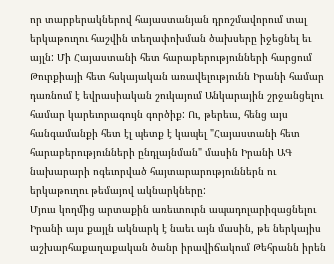որ տարբերակներով հայաստանյան դրոշմավորում տալ երկաթուղու հաշվին տեղափոխման ծախսերը իջեցնել եւ այլն: Մի Հայաստանի հետ հարաբերությունների հարցում Թուրքիայի հետ հսկայական առավելությունն Իրանի համար դառնում է եվրասիական շուկայում Անկարային շրջանցելու համար կարեւորագույն գործիք: Ու, թերեւս, հենց այս հանգամանքի հետ էլ պետք է կապել "Հայաստանի հետ հարաբերությունների ընդլայնման" մասին Իրանի ԱԳ նախարարի ոգեւորված հայտարարություններն ու երկաթուղու թեմայով ակնարկները:
Մյուս կողմից արտաքին առեւտուրն ապադոլարիզացնելու Իրանի այս քայլն ակնարկ է նաեւ այն մասին, թե ներկայիս աշխարհաքաղաքական ծանր իրավիճակում Թեհրանն իրեն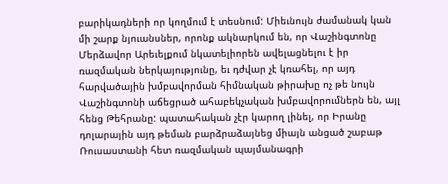բարիկադների որ կողմում է տեսնում: Միեւնույն ժամանակ կան մի շարք նյուանսներ, որոնք ակնարկում են, որ Վաշինգտոնը Մերձավոր Արեւելքում նկատելիորեն ավելացնելու է իր ռազմական ներկայությունը, եւ դժվար չէ կռահել, որ այդ հարվածային խմբավորման հիմնական թիրախը ոչ թե նույն Վաշինգտոնի աճեցրած ահաբեկչական խմբավորումներն են, այլ հենց Թեհրանը: պատահական չէր կարող լինել, որ Իրանը դոլարային այդ թեման բարձրաձայնեց միայն անցած շաբաթ Ռուսաստանի հետ ռազմական պայմանագրի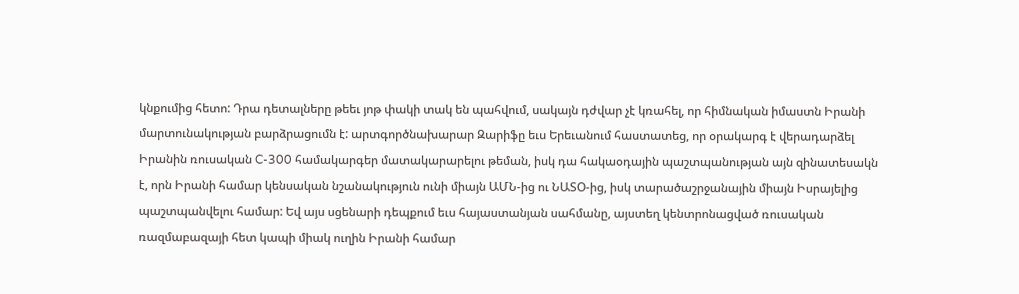կնքումից հետո: Դրա դետալները թեեւ յոթ փակի տակ են պահվում, սակայն դժվար չէ կռահել, որ հիմնական իմաստն Իրանի մարտունակության բարձրացումն է: արտգործնախարար Զարիֆը եւս Երեւանում հաստատեց, որ օրակարգ է վերադարձել Իրանին ռուսական C-300 համակարգեր մատակարարելու թեման, իսկ դա հակաօդային պաշտպանության այն զինատեսակն է, որն Իրանի համար կենսական նշանակություն ունի միայն ԱՄՆ-ից ու ՆԱՏՕ-ից, իսկ տարածաշրջանային միայն Իսրայելից պաշտպանվելու համար: Եվ այս սցենարի դեպքում եւս հայաստանյան սահմանը, այստեղ կենտրոնացված ռուսական ռազմաբազայի հետ կապի միակ ուղին Իրանի համար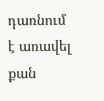դառնում է առավել քան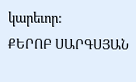կարեւոր:
ՔԵՐՈԲ ՍԱՐԳՍՅԱՆ